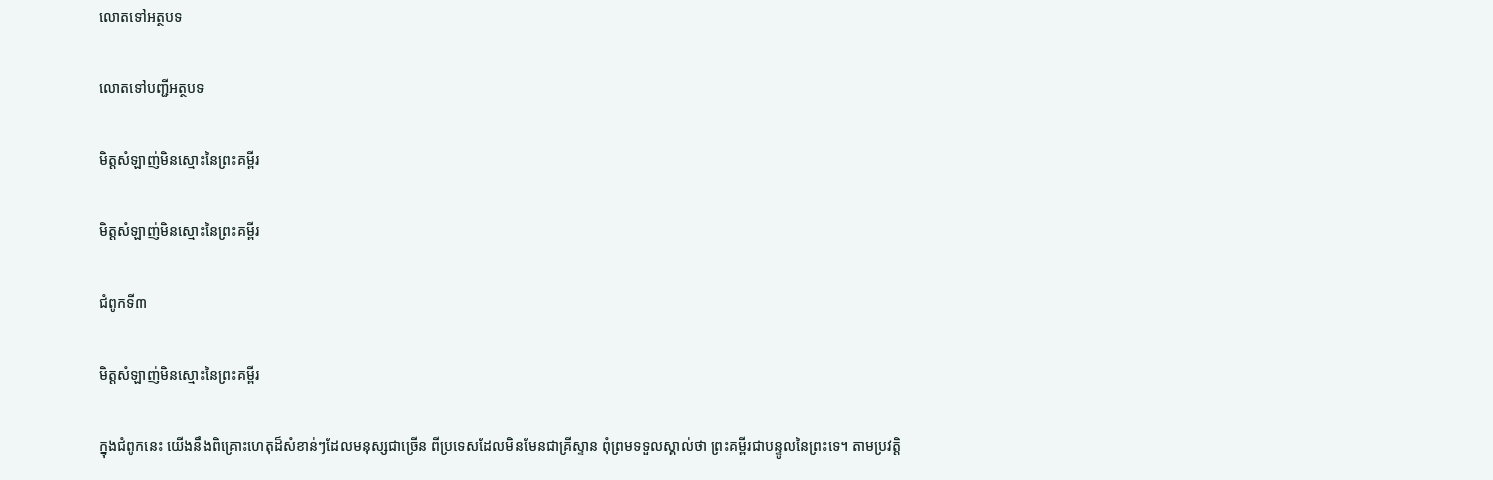លោតទៅអត្ថបទ

លោតទៅបញ្ជីអត្ថបទ

មិត្តសំឡាញ់មិនស្មោះនៃព្រះគម្ពីរ

មិត្តសំឡាញ់មិនស្មោះនៃព្រះគម្ពីរ

ជំពូកទី៣

មិត្តសំឡាញ់មិនស្មោះនៃព្រះគម្ពីរ

ក្នុងជំពូកនេះ យើងនឹងពិគ្រោះហេតុដ៏សំខាន់ៗដែលមនុស្សជាច្រើន ពីប្រទេសដែលមិនមែនជាគ្រីស្ទាន ពុំព្រមទទួលស្គាល់ថា ព្រះគម្ពីរជាបន្ទូលនៃព្រះទេ។ តាមប្រវត្ដិ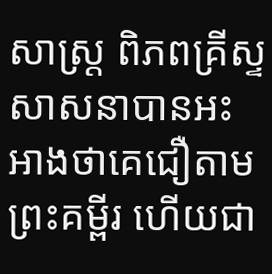សាស្ត្រ ពិភពគ្រីស្ទសាសនាបានអះអាងថាគេជឿតាមព្រះគម្ពីរ ហើយជា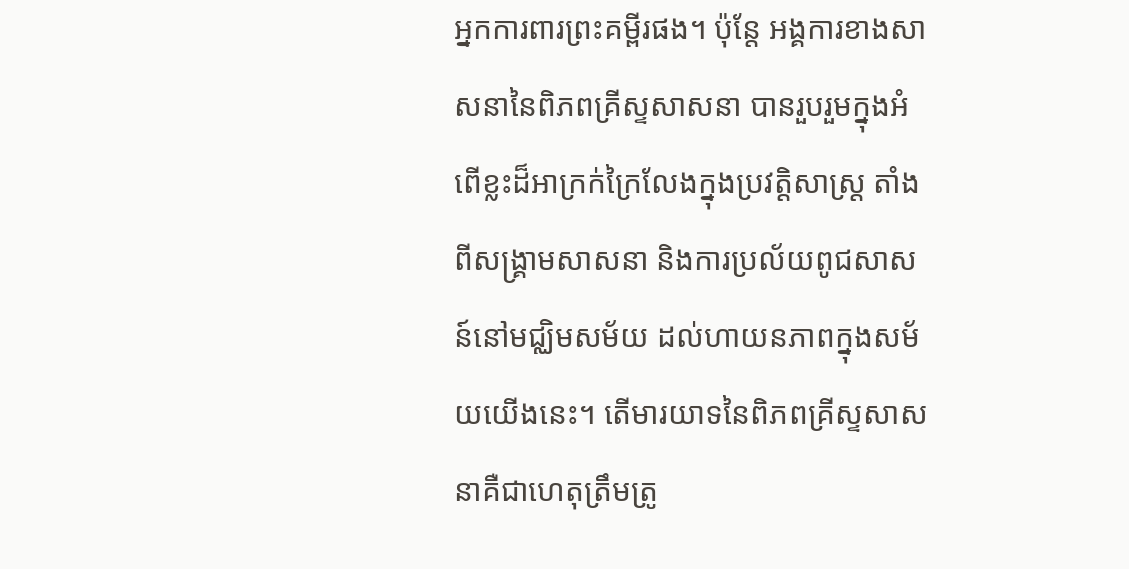អ្នកការពារព្រះគម្ពីរផង។ ប៉ុន្តែ អង្គការខាងសាសនានៃពិភពគ្រីស្ទសាសនា បានរួបរួមក្នុងអំពើខ្លះដ៏អាក្រក់ក្រៃលែងក្នុងប្រវត្ដិសាស្ត្រ តាំងពីសង្គ្រាមសាសនា និងការប្រល័យពូជសាសន៍នៅមជ្ឈិមសម័យ ដល់ហាយនភាពក្នុងសម័យយើងនេះ។ តើមារយាទនៃពិភពគ្រីស្ទសាសនាគឺជាហេតុត្រឹមត្រូ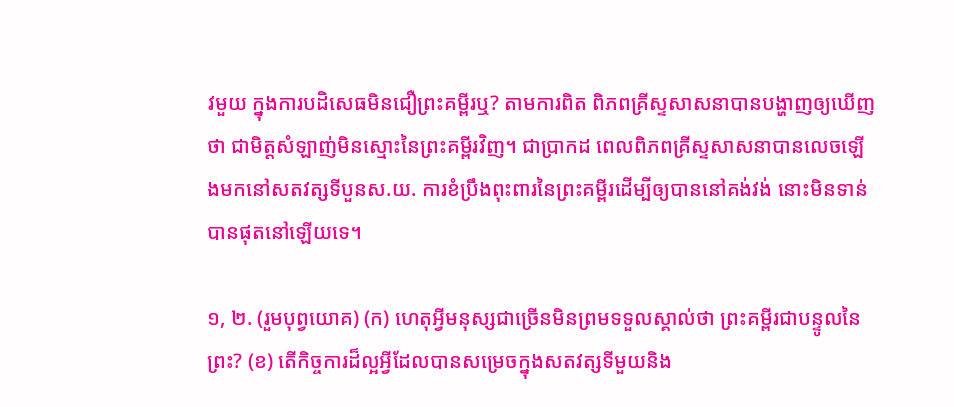វមួយ ក្នុងការបដិសេធមិនជឿព្រះគម្ពីរឬ? តាមការពិត ពិភពគ្រីស្ទសាសនាបានបង្ហាញឲ្យឃើញថា ជាមិត្តសំឡាញ់មិនស្មោះនៃព្រះគម្ពីរវិញ។ ជាប្រាកដ ពេលពិភពគ្រីស្ទសាសនាបានលេចឡើងមកនៅសតវត្សទីបួនស.យ. ការខំប្រឹងពុះពារនៃព្រះគម្ពីរដើម្បីឲ្យបាននៅគង់វង់ នោះមិនទាន់បានផុតនៅឡើយទេ។

១, ២. (រួមបុព្វយោគ) (ក) ហេតុអ្វីមនុស្សជាច្រើនមិនព្រមទទួលស្គាល់ថា ព្រះគម្ពីរជាបន្ទូលនៃព្រះ? (ខ) តើកិច្ចការដ៏ល្អអ្វីដែលបានសម្រេចក្នុងសតវត្សទីមួយនិង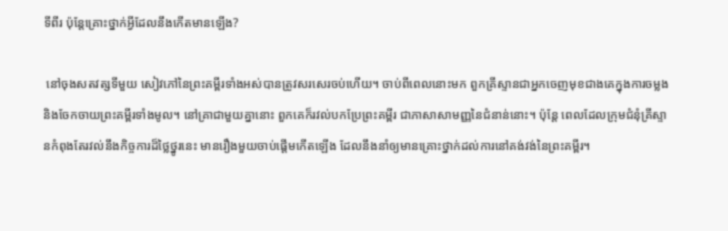ទីពីរ ប៉ុន្តែគ្រោះថ្នាក់អ្វីដែលនឹងកើតមានឡើង?

 នៅចុងសតវត្សទីមួយ សៀវភៅនៃព្រះគម្ពីរទាំងអស់បានត្រូវសរសេរចប់ហើយ។ ចាប់ពីពេលនោះមក ពួកគ្រីស្ទានជាអ្នកចេញមុខជាងគេក្នុងការចម្លងនិងចែកចាយព្រះគម្ពីរទាំងមូល។ នៅគ្រាជាមួយគ្នានោះ ពួកគេក៏រវល់បកប្រែព្រះគម្ពីរ ជាភាសាសាមញ្ញនៃជំនាន់នោះ។ ប៉ុន្តែ ពេលដែលក្រុមជំនុំគ្រីស្ទានកំពុងតែរវល់នឹងកិច្ចការដ៏ថ្លៃថ្នូរនេះ មានរឿងមួយចាប់ផ្ដើមកើតឡើង ដែលនឹងនាំឲ្យមានគ្រោះថ្នាក់ដល់ការនៅគង់វង់នៃព្រះគម្ពីរ។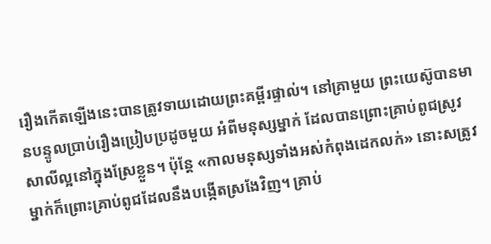រឿងកើតឡើងនេះបានត្រូវទាយដោយព្រះគម្ពីរផ្ទាល់។ នៅគ្រាមួយ ព្រះយេស៊ូបានមានបន្ទូលប្រាប់រឿងប្រៀបប្រដូចមួយ អំពីមនុស្សម្នាក់ ដែលបានព្រោះគ្រាប់ពូជស្រូវសាលីល្អនៅក្នុងស្រែខ្លួន។ ប៉ុន្តែ «កាលមនុស្សទាំងអស់កំពុងដេកលក់» នោះសត្រូវម្នាក់ក៏ព្រោះគ្រាប់ពូជដែលនឹងបង្កើតស្រងែវិញ។ គ្រាប់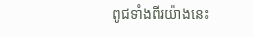ពូជទាំងពីរយ៉ាងនេះ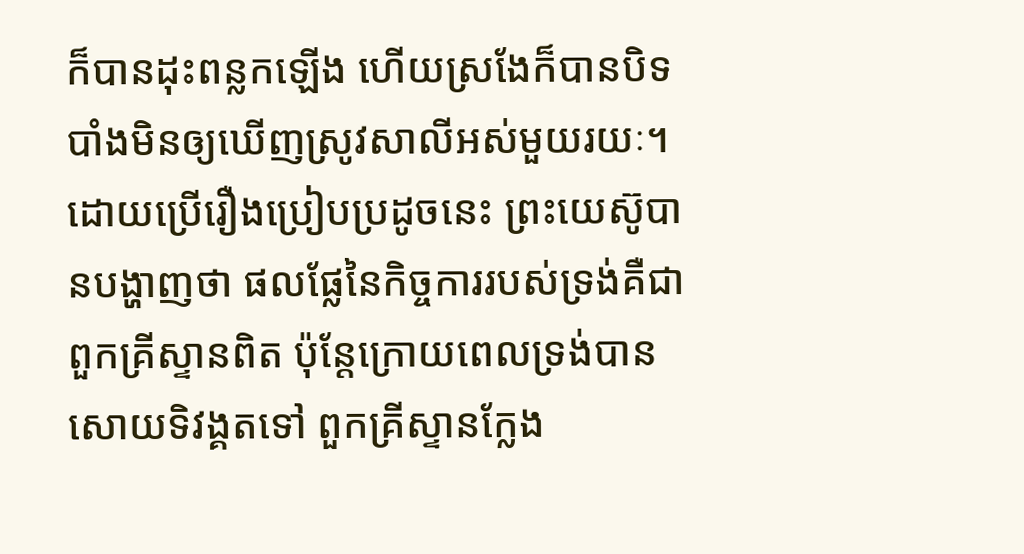ក៏បានដុះពន្លកឡើង ហើយស្រងែក៏បានបិទបាំងមិនឲ្យឃើញស្រូវសាលីអស់មួយរយៈ។ ដោយប្រើរឿងប្រៀបប្រដូចនេះ ព្រះយេស៊ូបានបង្ហាញថា ផលផ្លែនៃកិច្ចការរបស់ទ្រង់គឺជាពួកគ្រីស្ទានពិត ប៉ុន្តែក្រោយពេលទ្រង់បានសោយទិវង្គតទៅ ពួកគ្រីស្ទានក្លែង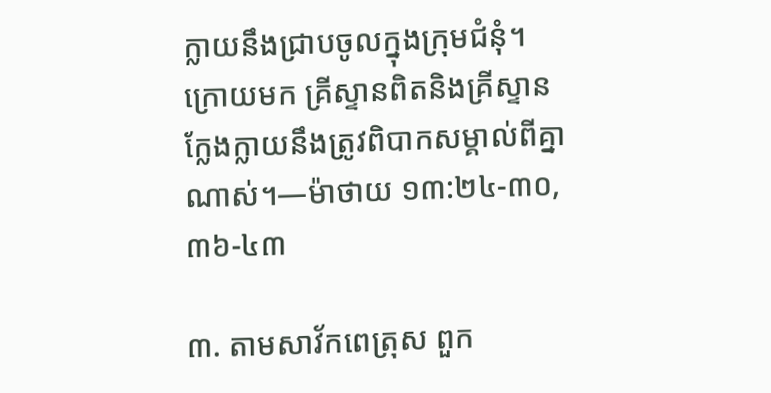ក្លាយនឹងជ្រាបចូលក្នុងក្រុមជំនុំ។ ក្រោយមក គ្រីស្ទានពិតនិងគ្រីស្ទានក្លែងក្លាយនឹងត្រូវពិបាកសម្គាល់ពីគ្នាណាស់។—ម៉ាថាយ ១៣:២៤-៣០, ៣៦-៤៣

៣. តាមសាវ័កពេត្រុស ពួក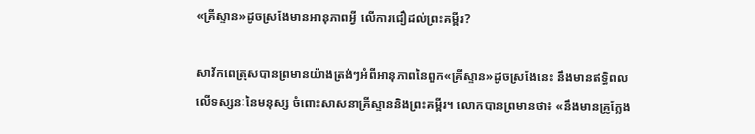«គ្រីស្ទាន»ដូចស្រងែមានអានុភាពអ្វី លើការជឿដល់ព្រះគម្ពីរ?

សាវ័កពេត្រុសបានព្រមានយ៉ាងត្រង់ៗអំពីអានុភាពនៃពួក«គ្រីស្ទាន»ដូចស្រងែនេះ នឹងមានឥទ្ធិពលលើទស្សនៈនៃមនុស្ស ចំពោះសាសនាគ្រីស្ទាននិងព្រះគម្ពីរ។ លោកបានព្រមានថា៖ «នឹងមានគ្រូក្លែង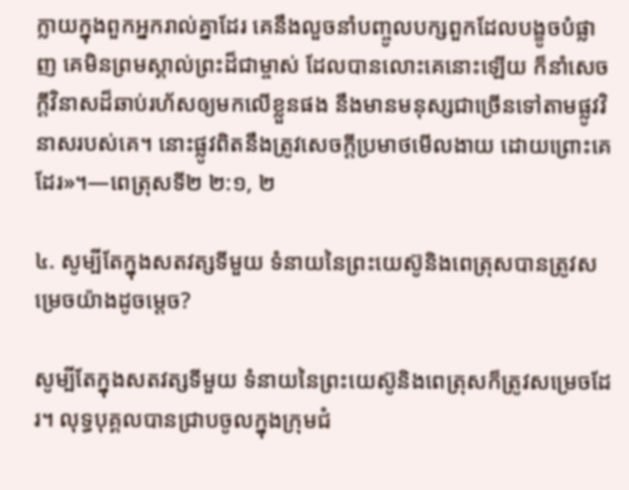ក្លាយក្នុងពួកអ្នករាល់គ្នាដែរ គេនឹងលួចនាំបញ្ចូលបក្សពួកដែលបង្ខូចបំផ្លាញ គេមិនព្រមស្គាល់ព្រះដ៏ជាម្ចាស់ ដែលបានលោះគេនោះឡើយ ក៏នាំសេចក្ដីវិនាសដ៏ឆាប់រហ័សឲ្យមកលើខ្លួនផង នឹងមានមនុស្សជាច្រើនទៅតាមផ្លូវវិនាសរបស់គេ។ នោះផ្លូវពិតនឹងត្រូវសេចក្ដីប្រមាថមើលងាយ ដោយព្រោះគេដែរ»។—ពេត្រុសទី២ ២:១, ២

៤. សូម្បីតែក្នុងសតវត្សទីមួយ ទំនាយនៃព្រះយេស៊ូនិងពេត្រុសបានត្រូវសម្រេចយ៉ាងដូចម្ដេច?

សូម្បីតែក្នុងសតវត្សទីមួយ ទំនាយនៃព្រះយេស៊ូនិងពេត្រុសក៏ត្រូវសម្រេចដែរ។ លុទ្ធបុគ្គលបានជ្រាបចូលក្នុងក្រុមជំ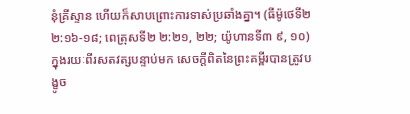នុំគ្រីស្ទាន ហើយក៏សាបព្រោះការទាស់ប្រឆាំងគ្នា។ (ធីម៉ូថេទី២ ២:១៦-១៨; ពេត្រុសទី២ ២:២១, ២២; យ៉ូហានទី៣ ៩, ១០) ក្នុងរយៈពីរសតវត្សបន្ទាប់មក សេចក្ដីពិតនៃព្រះគម្ពីរបានត្រូវបង្ខូច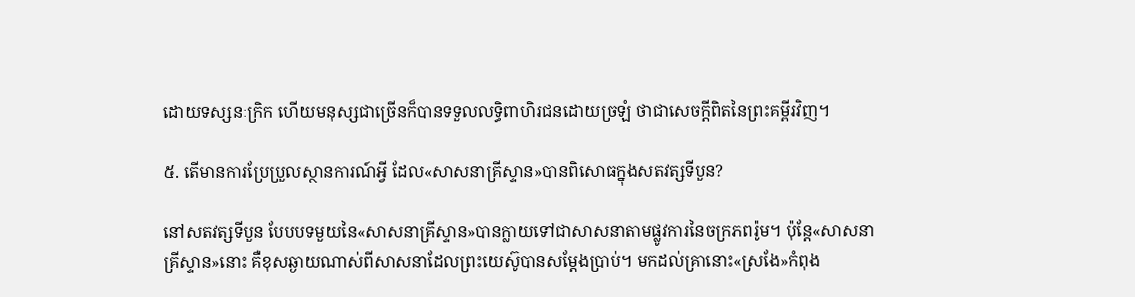ដោយទស្សនៈក្រិក ហើយមនុស្សជាច្រើនក៏បានទទួលលទ្ធិពាហិរជនដោយច្រឡំ ថាជាសេចក្ដីពិតនៃព្រះគម្ពីរវិញ។

៥. តើមានការប្រែប្រួលស្ថានការណ៍អ្វី ដែល«សាសនាគ្រីស្ទាន»បានពិសោធក្នុងសតវត្សទីបួន?

នៅសតវត្សទីបួន បែបបទមួយនៃ«សាសនាគ្រីស្ទាន»បានក្លាយទៅជាសាសនាតាមផ្លូវការនៃចក្រភពរ៉ូម។ ប៉ុន្តែ«សាសនាគ្រីស្ទាន»នោះ គឺខុសឆ្ងាយណាស់ពីសាសនាដែលព្រះយេស៊ូបានសម្ដែងប្រាប់។ មកដល់គ្រានោះ«ស្រងែ»កំពុង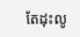តែដុះលូ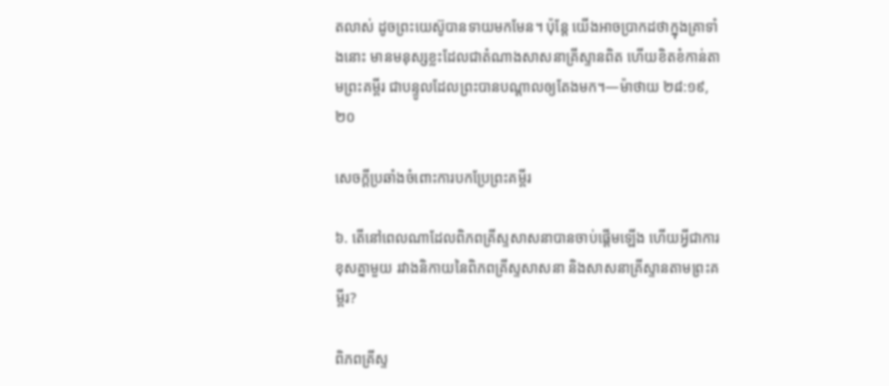តលាស់ ដូចព្រះយេស៊ូបានទាយមកមែន។ ប៉ុន្តែ យើងអាចប្រាកដថាក្នុងគ្រាទាំងនោះ មានមនុស្សខ្លះដែលជាតំណាងសាសនាគ្រីស្ទានពិត ហើយខិតខំកាន់តាមព្រះគម្ពីរ ជាបន្ទូលដែលព្រះបានបណ្ដាលឲ្យតែងមក។—ម៉ាថាយ ២៨:១៩, ២០

សេចក្ដីប្រឆាំងចំពោះការបកប្រែព្រះគម្ពីរ

៦. តើនៅពេលណាដែលពិភពគ្រីស្ទសាសនាបានចាប់ផ្ដើមឡើង ហើយអ្វីជាការខុសគ្នាមួយ រវាងនិកាយនៃពិភពគ្រីស្ទសាសនា និងសាសនាគ្រីស្ទានតាមព្រះគម្ពីរ?

ពិភពគ្រីស្ទ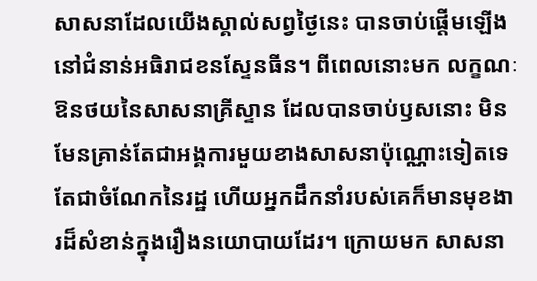សាសនាដែលយើងស្គាល់សព្វថ្ងៃនេះ បានចាប់ផ្ដើមឡើង នៅជំនាន់អធិរាជខនស្ទែនធីន។ ពីពេលនោះមក លក្ខណៈឱនថយនៃសាសនាគ្រីស្ទាន ដែលបានចាប់ឫសនោះ មិនមែនគ្រាន់តែជាអង្គការមួយខាងសាសនាប៉ុណ្ណោះទៀតទេ តែជាចំណែកនៃរដ្ឋ ហើយអ្នកដឹកនាំរបស់គេក៏មានមុខងារដ៏សំខាន់ក្នុងរឿងនយោបាយដែរ។ ក្រោយមក សាសនា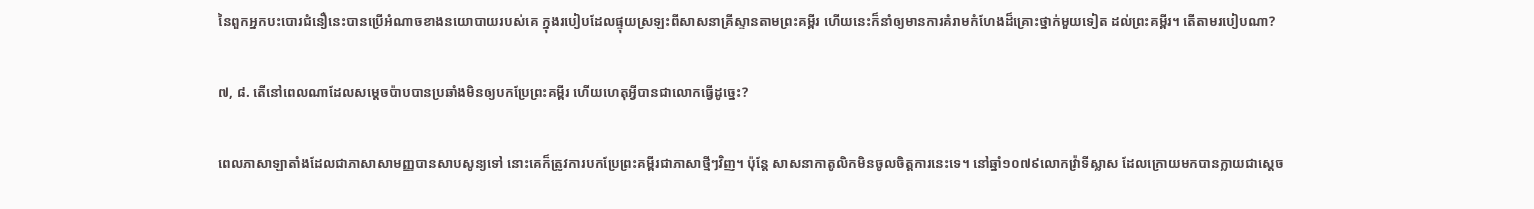នៃពួកអ្នកបះបោរជំនឿនេះបានប្រើអំណាចខាងនយោបាយរបស់គេ ក្នុងរបៀបដែលផ្ទុយស្រឡះពីសាសនាគ្រីស្ទានតាមព្រះគម្ពីរ ហើយនេះក៏នាំឲ្យមានការគំរាមកំហែងដ៏គ្រោះថ្នាក់មួយទៀត ដល់ព្រះគម្ពីរ។ តើតាមរបៀបណា?

៧, ៨. តើនៅពេលណាដែលសម្ដេចប៉ាបបានប្រឆាំងមិនឲ្យបកប្រែព្រះគម្ពីរ ហើយហេតុអ្វីបានជាលោកធ្វើដូច្នេះ?

ពេលភាសាឡាតាំងដែលជាភាសាសាមញ្ញបានសាបសូន្យទៅ នោះគេក៏ត្រូវការបកប្រែព្រះគម្ពីរជាភាសាថ្មីៗវិញ។ ប៉ុន្តែ សាសនាកាតូលិកមិនចូលចិត្តការនេះទេ។ នៅឆ្នាំ១០៧៩លោកវ្រ៉ាទីស្លាស ដែលក្រោយមកបានក្លាយជាស្តេច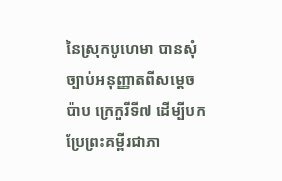នៃស្រុកបូហេមា បានសុំច្បាប់អនុញ្ញាតពីសម្ដេចប៉ាប ក្រេកួរីទី៧ ដើម្បីបកប្រែព្រះគម្ពីរជាភា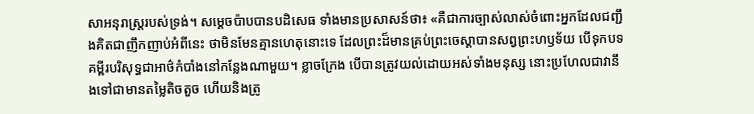សាអនុរាស្ត្ររបស់ទ្រង់។ សម្ដេចប៉ាបបានបដិសេធ ទាំងមានប្រសាសន៍ថា៖ «គឺជាការច្បាស់លាស់ចំពោះអ្នកដែលជញ្ជឹងគិតជាញឹកញាប់អំពីនេះ ថាមិនមែនគ្មានហេតុនោះទេ ដែលព្រះដ៏មានគ្រប់ព្រះចេស្ដាបានសព្វព្រះហឫទ័យ បើទុកបទគម្ពីរបរិសុទ្ធជាអាថ៌កំបាំងនៅកន្លែងណាមួយ។ ខ្លាចក្រែង បើបានត្រូវយល់ដោយអស់ទាំងមនុស្ស នោះប្រហែលជាវានឹងទៅជាមានតម្លៃតិចតួច ហើយនិងត្រូ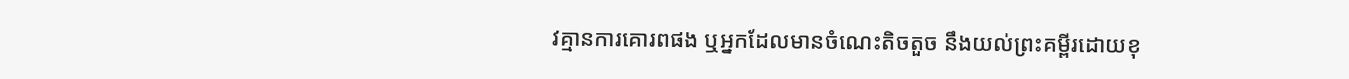វគ្មានការគោរពផង ឬអ្នកដែលមានចំណេះតិចតួច នឹងយល់ព្រះគម្ពីរដោយខុ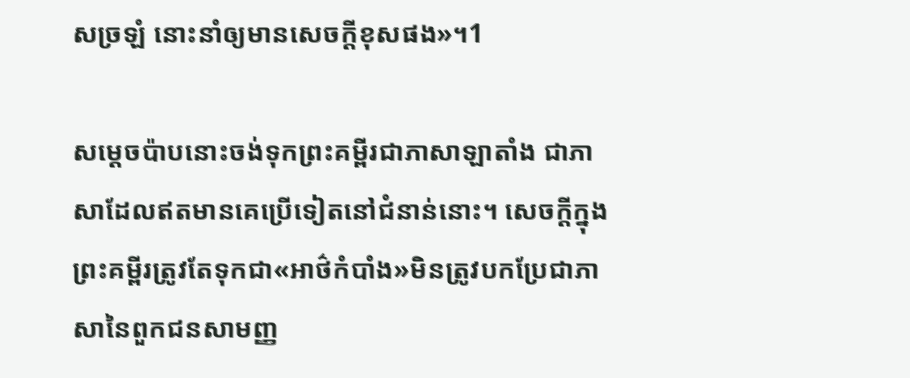សច្រឡំ នោះនាំឲ្យមានសេចក្ដីខុសផង»។1

សម្ដេចប៉ាបនោះចង់ទុកព្រះគម្ពីរជាភាសាឡាតាំង ជាភាសាដែលឥតមានគេប្រើទៀតនៅជំនាន់នោះ។ សេចក្ដីក្នុងព្រះគម្ពីរត្រូវតែទុកជា«អាថ៌កំបាំង»មិនត្រូវបកប្រែជាភាសានៃពួកជនសាមញ្ញ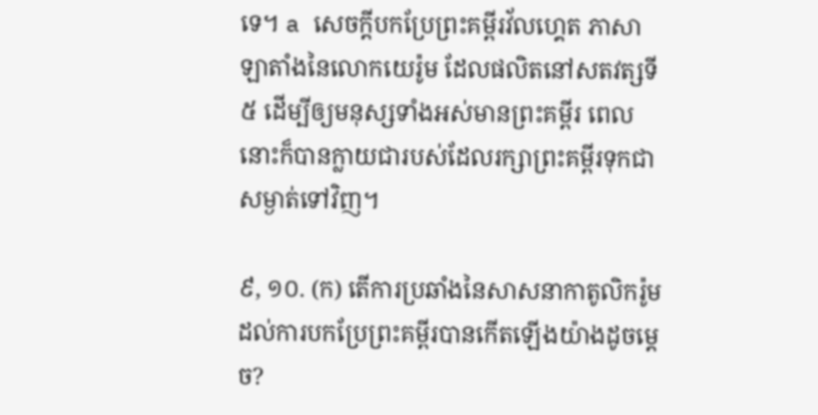ទេ។ a សេចក្ដីបកប្រែព្រះគម្ពីរវ័លហ្គេត ភាសាឡាតាំងនៃលោកយេរ៉ូម ដែលផលិតនៅសតវត្សទី៥ ដើម្បីឲ្យមនុស្សទាំងអស់មានព្រះគម្ពីរ ពេលនោះក៏បានក្លាយជារបស់ដែលរក្សាព្រះគម្ពីរទុកជាសម្ងាត់ទៅវិញ។

៩, ១០. (ក) តើការប្រឆាំងនៃសាសនាកាតូលិករ៉ូម ដល់ការបកប្រែព្រះគម្ពីរបានកើតឡើងយ៉ាងដូចម្ដេច?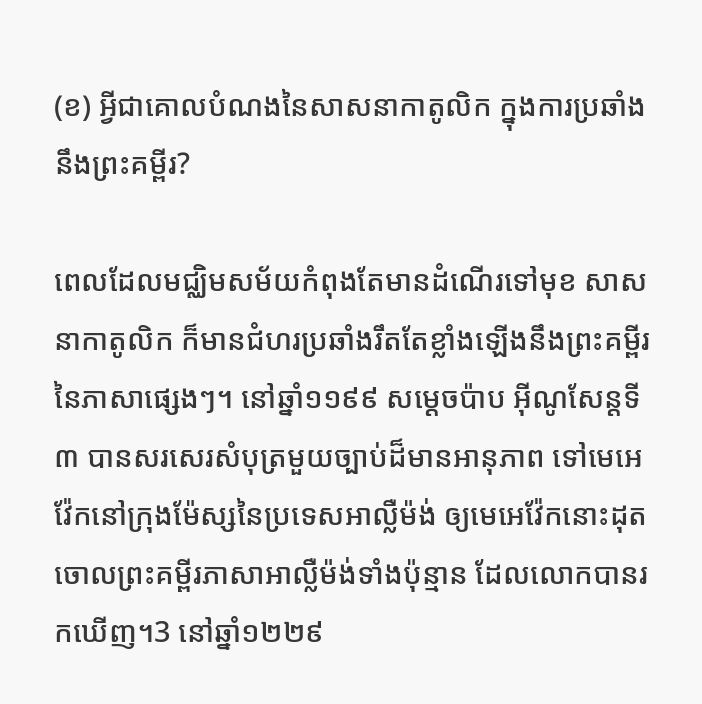(ខ) អ្វីជាគោលបំណងនៃសាសនាកាតូលិក ក្នុងការប្រឆាំងនឹងព្រះគម្ពីរ?

ពេលដែលមជ្ឈិមសម័យកំពុងតែមានដំណើរទៅមុខ សាសនាកាតូលិក ក៏មានជំហរប្រឆាំងរឹតតែខ្លាំងឡើងនឹងព្រះគម្ពីរនៃភាសាផ្សេងៗ។ នៅឆ្នាំ១១៩៩ សម្ដេចប៉ាប អ៊ីណូសែន្តទី៣ បានសរសេរសំបុត្រមួយច្បាប់ដ៏មានអានុភាព ទៅមេអេវ៉ែកនៅក្រុងម៉ែស្សនៃប្រទេសអាល្លឺម៉ង់ ឲ្យមេអេវ៉ែកនោះដុតចោលព្រះគម្ពីរភាសាអាល្លឺម៉ង់ទាំងប៉ុន្មាន ដែលលោកបានរកឃើញ។3 នៅឆ្នាំ១២២៩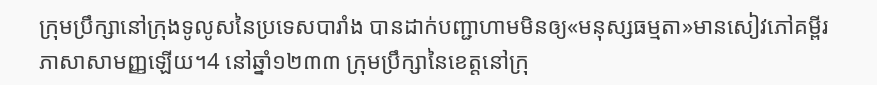ក្រុមប្រឹក្សានៅក្រុងទូលូសនៃប្រទេសបារាំង បានដាក់បញ្ជាហាមមិនឲ្យ«មនុស្សធម្មតា»មានសៀវភៅគម្ពីរភាសាសាមញ្ញឡើយ។4 នៅឆ្នាំ១២៣៣ ក្រុមប្រឹក្សានៃខេត្តនៅក្រុ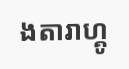ងតារាហ្គូ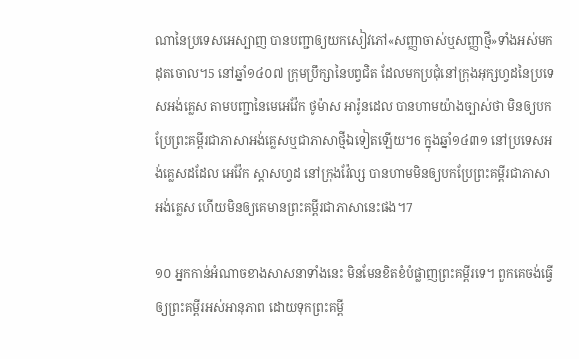ណានៃប្រទេសអេស្បាញ បានបញ្ជាឲ្យយកសៀវភៅ«សញ្ញាចាស់ឬសញ្ញាថ្មី»ទាំងអស់មកដុតចោល។5 នៅឆ្នាំ១៤០៧ ក្រុមប្រឹក្សានៃបព្វជិត ដែលមកប្រជុំនៅក្រុងអុក្សហ្វដនៃប្រទេសអង់គ្លេស តាមបញ្ជានៃមេអេវ៉ែក ថូម៉ាស អារ៉ូនដេល បានហាមយ៉ាងច្បាស់ថា មិនឲ្យបកប្រែព្រះគម្ពីរជាភាសាអង់គ្លេសឬជាភាសាថ្មីឯទៀតឡើយ។6 ក្នុងឆ្នាំ១៤៣១ នៅប្រទេសអង់គ្លេសដដែល អេវ៉ែក ស្ដាសហ្វដ នៅក្រុងវ៉ែល្ស បានហាមមិនឲ្យបកប្រែព្រះគម្ពីរជាភាសាអង់គ្លេស ហើយមិនឲ្យគេមានព្រះគម្ពីរជាភាសានេះផង។7

១០ អ្នកកាន់អំណាចខាងសាសនាទាំងនេះ មិនមែនខិតខំបំផ្លាញព្រះគម្ពីរទេ។ ពួកគេចង់ធ្វើឲ្យព្រះគម្ពីរអស់អានុភាព ដោយទុកព្រះគម្ពី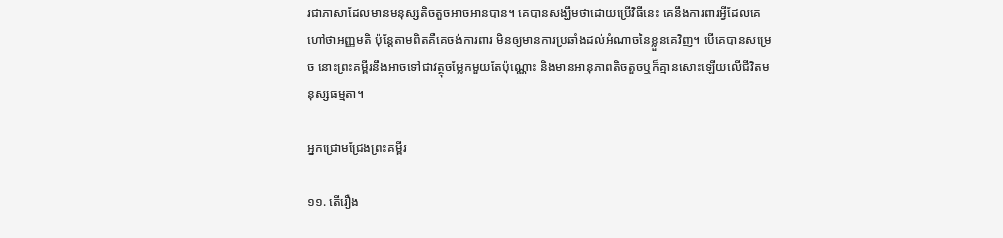រជាភាសាដែលមានមនុស្សតិចតួចអាចអានបាន។ គេបានសង្ឃឹមថាដោយប្រើវិធីនេះ គេនឹងការពារអ្វីដែលគេហៅថាអញ្ញមតិ ប៉ុន្តែតាមពិតគឺគេចង់ការពារ មិនឲ្យមានការប្រឆាំងដល់អំណាចនៃខ្លួនគេវិញ។ បើគេបានសម្រេច នោះព្រះគម្ពីរនឹងអាចទៅជាវត្ថុចម្លែកមួយតែប៉ុណ្ណោះ និងមានអានុភាពតិចតួចឬក៏គ្មានសោះឡើយលើជីវិតមនុស្សធម្មតា។

អ្នកជ្រោមជ្រែងព្រះគម្ពីរ

១១. តើរឿង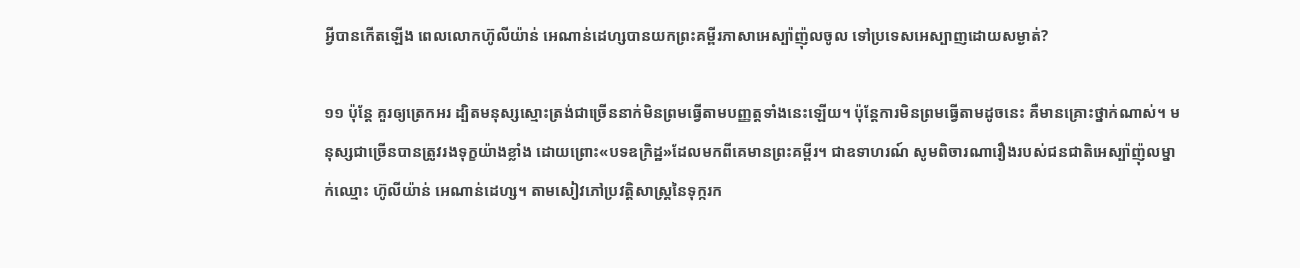អ្វីបានកើតឡើង ពេលលោកហ៊ូលីយ៉ាន់ អេណាន់ដេហ្សបានយកព្រះគម្ពីរភាសាអេស្ប៉ាញ៉ុលចូល ទៅប្រទេសអេស្បាញដោយសម្ងាត់?

១១ ប៉ុន្តែ គួរឲ្យត្រេកអរ ដ្បិតមនុស្សស្មោះត្រង់ជាច្រើននាក់មិនព្រមធ្វើតាមបញ្ញត្តទាំងនេះឡើយ។ ប៉ុន្តែការមិនព្រមធ្វើតាមដូចនេះ គឺមានគ្រោះថ្នាក់ណាស់។ មនុស្សជាច្រើនបានត្រូវរងទុក្ខយ៉ាងខ្លាំង ដោយព្រោះ«បទឧក្រិដ្ឋ»ដែលមកពីគេមានព្រះគម្ពីរ។ ជាឧទាហរណ៍ សូមពិចារណារឿងរបស់ជនជាតិអេស្ប៉ាញ៉ុលម្នាក់ឈ្មោះ ហ៊ូលីយ៉ាន់ អេណាន់ដេហ្ស។ តាមសៀវភៅប្រវត្ដិសាស្ត្រនៃទុក្ករក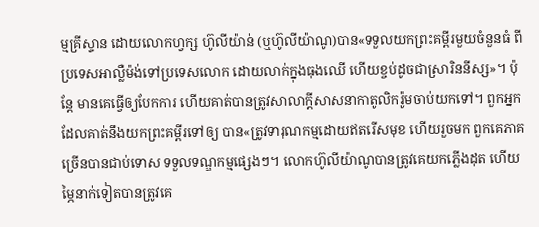ម្មគ្រីស្ទាន ដោយលោកហ្វក្ស ហ៊ូលីយ៉ាន់ (ឬហ៊ូលីយ៉ាណូ)បាន«ទទួលយកព្រះគម្ពីរមួយចំនួនធំ ពីប្រទេសអាល្លឺម៉ង់ទៅប្រទេសលោក ដោយលាក់ក្នុងធុងឈើ ហើយខ្ចប់ដូចជាស្រារិននីស្ស»។ ប៉ុន្តែ មានគេធ្វើឲ្យបែកការ ហើយគាត់បានត្រូវសាលាក្ដីសាសនាកាតូលិករ៉ូមចាប់យកទៅ។ ពួកអ្នកដែលគាត់នឹងយកព្រះគម្ពីរទៅឲ្យ បាន«ត្រូវទារុណកម្មដោយឥតរើសមុខ ហើយរួចមក ពួកគេភាគច្រើនបានជាប់ទោស ទទួលទណ្ឌកម្មផ្សេងៗ។ លោកហ៊ូលីយ៉ាណូបានត្រូវគេយកភ្លើងដុត ហើយម្ភៃនាក់ទៀតបានត្រូវគេ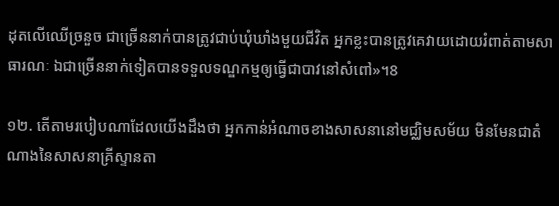ដុតលើឈើច្រនួច ជាច្រើននាក់បានត្រូវជាប់ឃុំឃាំងមួយជីវិត អ្នកខ្លះបានត្រូវគេវាយដោយរំពាត់តាមសាធារណៈ ឯជាច្រើននាក់ទៀតបានទទួលទណ្ឌកម្មឲ្យធ្វើជាបាវនៅសំពៅ»។8

១២. តើតាមរបៀបណាដែលយើងដឹងថា អ្នកកាន់អំណាចខាងសាសនានៅមជ្ឈិមសម័យ មិនមែនជាតំណាងនៃសាសនាគ្រីស្ទានតា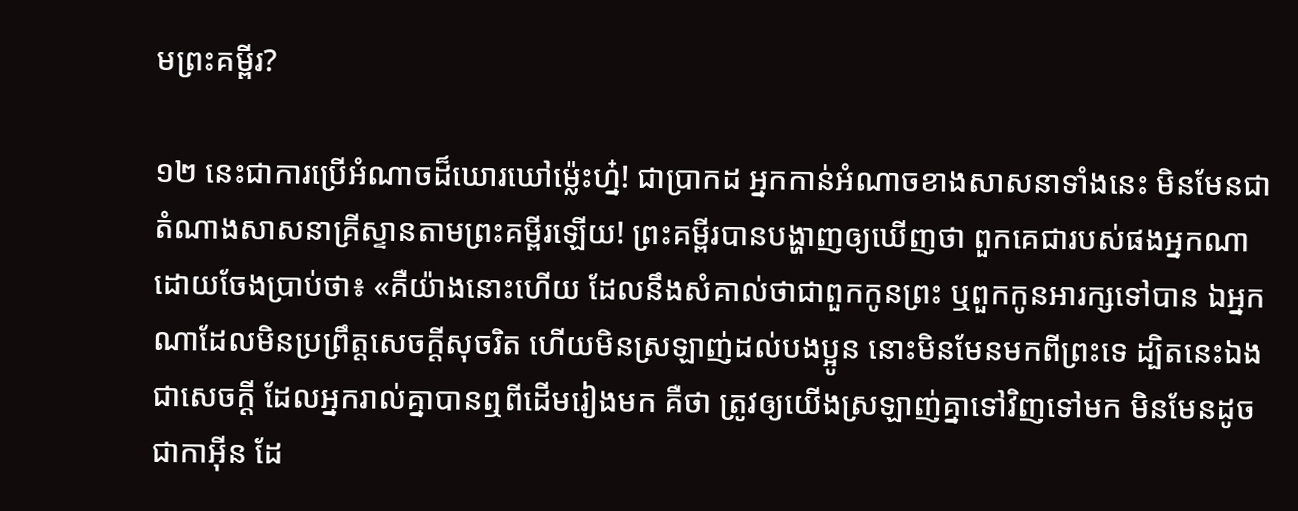មព្រះគម្ពីរ?

១២ នេះជាការប្រើអំណាចដ៏ឃោរឃៅម្ល៉េះហ្ន៎! ជាប្រាកដ អ្នកកាន់អំណាចខាងសាសនាទាំងនេះ មិនមែនជាតំណាងសាសនាគ្រីស្ទានតាមព្រះគម្ពីរឡើយ! ព្រះគម្ពីរបានបង្ហាញឲ្យឃើញថា ពួកគេជារបស់ផងអ្នកណា ដោយចែងប្រាប់ថា៖ «គឺយ៉ាងនោះហើយ ដែលនឹងសំគាល់ថាជាពួកកូនព្រះ ឬពួកកូនអារក្សទៅបាន ឯអ្នកណាដែលមិនប្រព្រឹត្តសេចក្ដីសុចរិត ហើយមិនស្រឡាញ់ដល់បងប្អូន នោះមិនមែនមកពីព្រះទេ ដ្បិតនេះឯងជាសេចក្ដី ដែលអ្នករាល់គ្នាបានឮពីដើមរៀងមក គឺថា ត្រូវឲ្យយើងស្រឡាញ់គ្នាទៅវិញទៅមក មិនមែនដូចជាកាអ៊ីន ដែ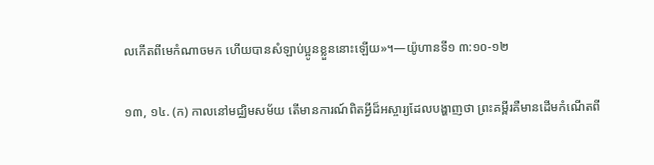លកើតពីមេកំណាចមក ហើយបានសំឡាប់ប្អូនខ្លួននោះឡើយ»។—យ៉ូហានទី១ ៣:១០-១២

១៣, ១៤. (ក) កាលនៅមជ្ឈិមសម័យ តើមានការណ៍ពិតអ្វីដ៏អស្ចារ្យដែលបង្ហាញថា ព្រះគម្ពីរគឺមានដើមកំណើតពី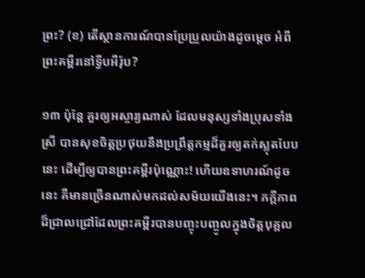ព្រះ? (ខ) តើស្ថានការណ៍បានប្រែប្រួលយ៉ាងដូចម្ដេច អំពីព្រះគម្ពីរនៅទ្វីបអឺរ៉ុប?

១៣ ប៉ុន្តែ គួរឲ្យអស្ចារ្យណាស់ ដែលមនុស្សទាំងប្រុសទាំងស្រី បានសុខចិត្តប្រថុយនឹងប្រព្រឹត្តកម្មដ៏គួរឲ្យតក់ស្លុតបែបនេះ ដើម្បីឲ្យបានព្រះគម្ពីរប៉ុណ្ណោះ! ហើយឧទាហរណ៍ដូចនេះ គឺមានច្រើនណាស់មកដល់សម័យយើងនេះ។ ភក្ដីភាពដ៏ជ្រាលជ្រៅដែលព្រះគម្ពីរបានបញ្ចុះបញ្ចូលក្នុងចិត្តបុគ្គល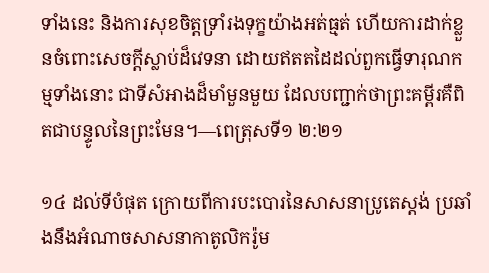ទាំងនេះ និងការសុខចិត្តទ្រាំរងទុក្ខយ៉ាងអត់ធ្មត់ ហើយការដាក់ខ្លួនចំពោះសេចក្ដីស្លាប់ដ៏វេទនា ដោយឥតតដៃដល់ពួកធ្វើទារុណកម្មទាំងនោះ ជាទីសំអាងដ៏មាំមួនមួយ ដែលបញ្ជាក់ថាព្រះគម្ពីរគឺពិតជាបន្ទូលនៃព្រះមែន។—ពេត្រុសទី១ ២:២១

១៤ ដល់ទីបំផុត ក្រោយពីការបះបោរនៃសាសនាប្រូតេស្តង់ ប្រឆាំងនឹងអំណាចសាសនាកាតូលិករ៉ូម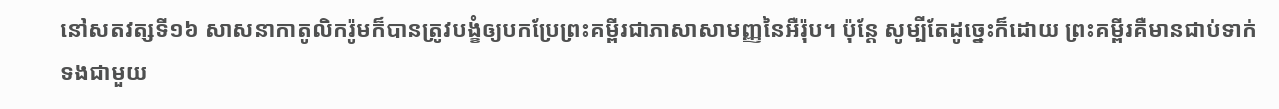នៅសតវត្សទី១៦ សាសនាកាតូលិករ៉ូមក៏បានត្រូវបង្ខំឲ្យបកប្រែព្រះគម្ពីរជាភាសាសាមញ្ញនៃអឺរ៉ុប។ ប៉ុន្តែ សូម្បីតែដូច្នេះក៏ដោយ ព្រះគម្ពីរគឺមានជាប់ទាក់ទងជាមួយ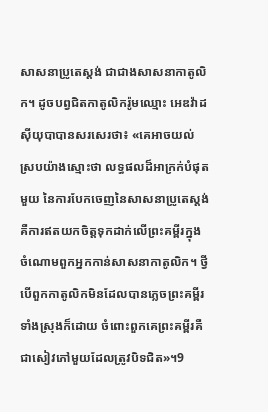សាសនាប្រូតេស្តង់ ជាជាងសាសនាកាតូលិក។ ដូចបព្វជិតកាតូលិករ៉ូមឈ្មោះ អេឌវ៉ាដស៊ីយុបាបានសរសេរថា៖ «គេអាចយល់ស្របយ៉ាងស្មោះថា លទ្ធផលដ៏អាក្រក់បំផុតមួយ នៃការបែកចេញនៃសាសនាប្រូតេស្តង់ គឺការឥតយកចិត្តទុកដាក់លើព្រះគម្ពីរក្នុងចំណោមពួកអ្នកកាន់សាសនាកាតូលិក។ ថ្វីបើពួកកាតូលិកមិនដែលបានភ្លេចព្រះគម្ពីរទាំងស្រុងក៏ដោយ ចំពោះពួកគេព្រះគម្ពីរគឺជាសៀវភៅមួយដែលត្រូវបិទជិត»។9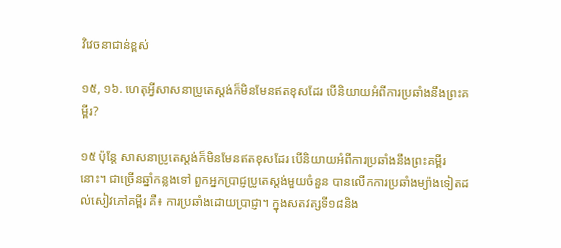វិវេចនាជាន់ខ្ពស់

១៥, ១៦. ហេតុអ្វីសាសនាប្រូតេស្តង់ក៏មិនមែនឥតខុសដែរ បើនិយាយអំពីការប្រឆាំងនឹងព្រះគម្ពីរ?

១៥ ប៉ុន្តែ សាសនាប្រូតេស្តង់ក៏មិនមែនឥតខុសដែរ បើនិយាយអំពីការប្រឆាំងនឹងព្រះគម្ពីរនោះ។ ជាច្រើនឆ្នាំកន្លងទៅ ពួកអ្នកប្រាជ្ញប្រូតេស្តង់មួយចំនួន បានលើកការប្រឆាំងម្យ៉ាងទៀតដល់សៀវភៅគម្ពីរ គឺ៖ ការប្រឆាំងដោយប្រាជ្ញា។ ក្នុងសតវត្សទី១៨និង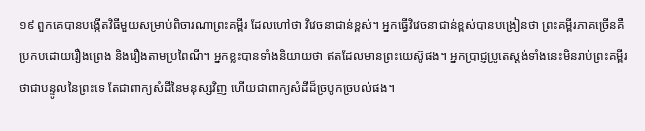១៩ ពួកគេបានបង្កើតវិធីមួយសម្រាប់ពិចារណាព្រះគម្ពីរ ដែលហៅថា វិវេចនាជាន់ខ្ពស់។ អ្នកធ្វើវិវេចនាជាន់ខ្ពស់បានបង្រៀនថា ព្រះគម្ពីរភាគច្រើនគឺប្រកបដោយរឿងព្រេង និងរឿងតាមប្រពៃណី។ អ្នកខ្លះបានទាំងនិយាយថា ឥតដែលមានព្រះយេស៊ូផង។ អ្នកប្រាជ្ញប្រូតេស្តង់ទាំងនេះមិនរាប់ព្រះគម្ពីរថាជាបន្ទូលនៃព្រះទេ តែជាពាក្យសំដីនៃមនុស្សវិញ ហើយជាពាក្យសំដីដ៏ច្របូកច្របល់ផង។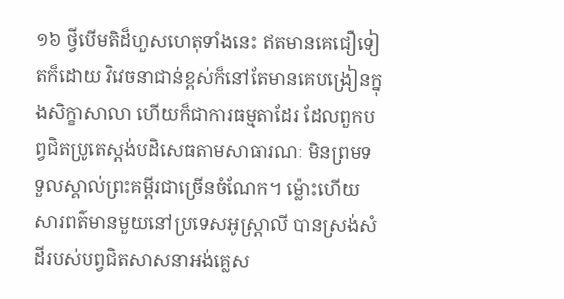១៦ ថ្វីបើមតិដ៏ហួសហេតុទាំងនេះ ឥតមានគេជឿទៀតក៏ដោយ វិវេចនាជាន់ខ្ពស់ក៏នៅតែមានគេបង្រៀនក្នុងសិក្ខាសាលា ហើយក៏ជាការធម្មតាដែរ ដែលពួកបព្វជិតប្រូតេស្តង់បដិសេធតាមសាធារណៈ មិនព្រមទទួលស្គាល់ព្រះគម្ពីរជាច្រើនចំណែក។ ម្ល៉ោះហើយ សារពត៌មានមួយនៅប្រទេសអូស្ដ្រាលី បានស្រង់សំដីរបស់បព្វជិតសាសនាអង់គ្លេស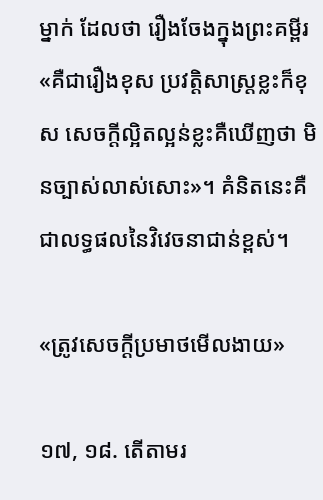ម្នាក់ ដែលថា រឿងចែងក្នុងព្រះគម្ពីរ«គឺជារឿងខុស ប្រវត្ដិសាស្ត្រខ្លះក៏ខុស សេចក្ដីល្អិតល្អន់ខ្លះគឺឃើញថា មិនច្បាស់លាស់សោះ»។ គំនិតនេះគឺជាលទ្ធផលនៃវិវេចនាជាន់ខ្ពស់។

«ត្រូវសេចក្ដីប្រមាថមើលងាយ»

១៧, ១៨. តើតាមរ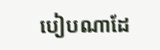បៀបណាដែ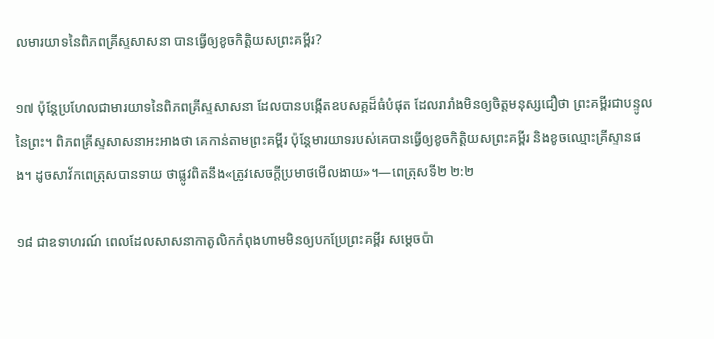លមារយាទនៃពិភពគ្រីស្ទសាសនា បានធ្វើឲ្យខូចកិត្ដិយសព្រះគម្ពីរ?

១៧ ប៉ុន្តែប្រហែលជាមារយាទនៃពិភពគ្រីស្ទសាសនា ដែលបានបង្កើតឧបសគ្គដ៏ធំបំផុត ដែលរារាំងមិនឲ្យចិត្តមនុស្សជឿថា ព្រះគម្ពីរជាបន្ទូលនៃព្រះ។ ពិភពគ្រីស្ទសាសនាអះអាងថា គេកាន់តាមព្រះគម្ពីរ ប៉ុន្តែមារយាទរបស់គេបានធ្វើឲ្យខូចកិត្ដិយសព្រះគម្ពីរ និងខូចឈ្មោះគ្រីស្ទានផង។ ដូចសាវ័កពេត្រុសបានទាយ ថាផ្លូវពិតនឹង«ត្រូវសេចក្ដីប្រមាថមើលងាយ»។—ពេត្រុសទី២ ២:២

១៨ ជាឧទាហរណ៍ ពេលដែលសាសនាកាតូលិកកំពុងហាមមិនឲ្យបកប្រែព្រះគម្ពីរ សម្ដេចប៉ា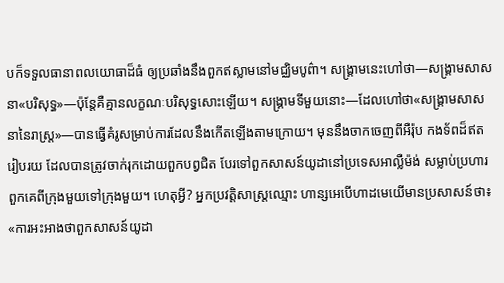បក៏ទទួលធានាពលយោធាដ៏ធំ ឲ្យប្រឆាំងនឹងពួកឥស្លាមនៅមជ្ឈិមបូព៌ា។ សង្គ្រាមនេះហៅថា—សង្គ្រាមសាសនា«បរិសុទ្ធ»—ប៉ុន្តែគឺគ្មានលក្ខណៈបរិសុទ្ធសោះឡើយ។ សង្គ្រាមទីមួយនោះ—ដែលហៅថា«សង្គ្រាមសាសនានៃរាស្ត្រ»—បានធ្វើគំរូសម្រាប់ការដែលនឹងកើតឡើងតាមក្រោយ។ មុននឹងចាកចេញពីអឺរ៉ុប កងទ័ពដ៏ឥតរៀបរយ ដែលបានត្រូវចាក់រុកដោយពួកបព្វជិត បែរទៅពួកសាសន៍យូដានៅប្រទេសអាល្លឺម៉ង់ សម្លាប់ប្រហារពួកគេពីក្រុងមួយទៅក្រុងមួយ។ ហេតុអ្វី? អ្នកប្រវត្ដិសាស្ត្រឈ្មោះ ហាន្សអេបើហាដមេយើមានប្រសាសន៍ថា៖ «ការអះអាងថាពួកសាសន៍យូដា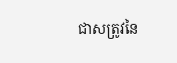ជាសត្រូវនៃ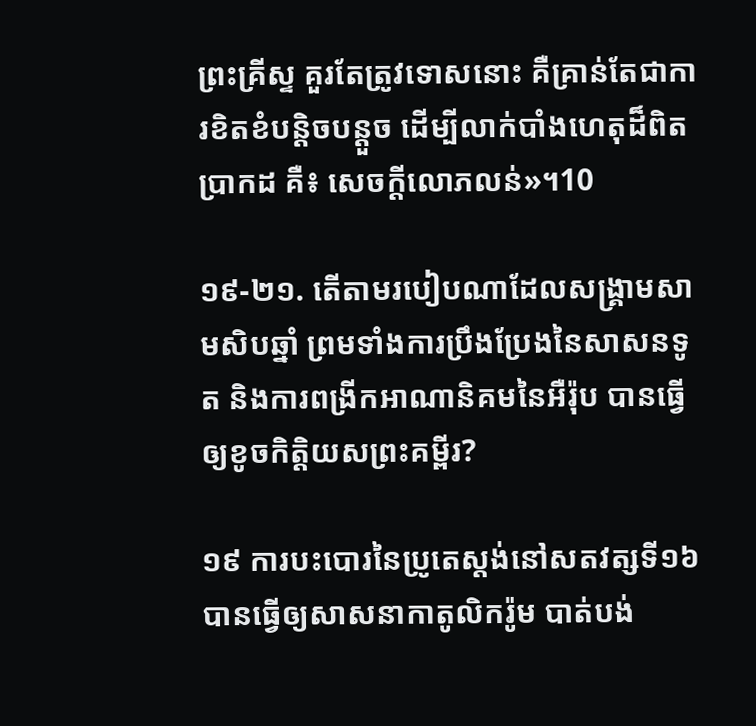ព្រះគ្រីស្ទ គួរតែត្រូវទោសនោះ គឺគ្រាន់តែជាការខិតខំបន្ដិចបន្តួច ដើម្បីលាក់បាំងហេតុដ៏ពិតប្រាកដ គឺ៖ សេចក្ដីលោភលន់»។10

១៩-២១. តើតាមរបៀបណាដែលសង្គ្រាមសាមសិបឆ្នាំ ព្រមទាំងការប្រឹងប្រែងនៃសាសនទូត និងការពង្រីកអាណានិគមនៃអឺរ៉ុប បានធ្វើឲ្យខូចកិត្ដិយសព្រះគម្ពីរ?

១៩ ការបះបោរនៃប្រូតេស្តង់នៅសតវត្សទី១៦ បានធ្វើឲ្យសាសនាកាតូលិករ៉ូម បាត់បង់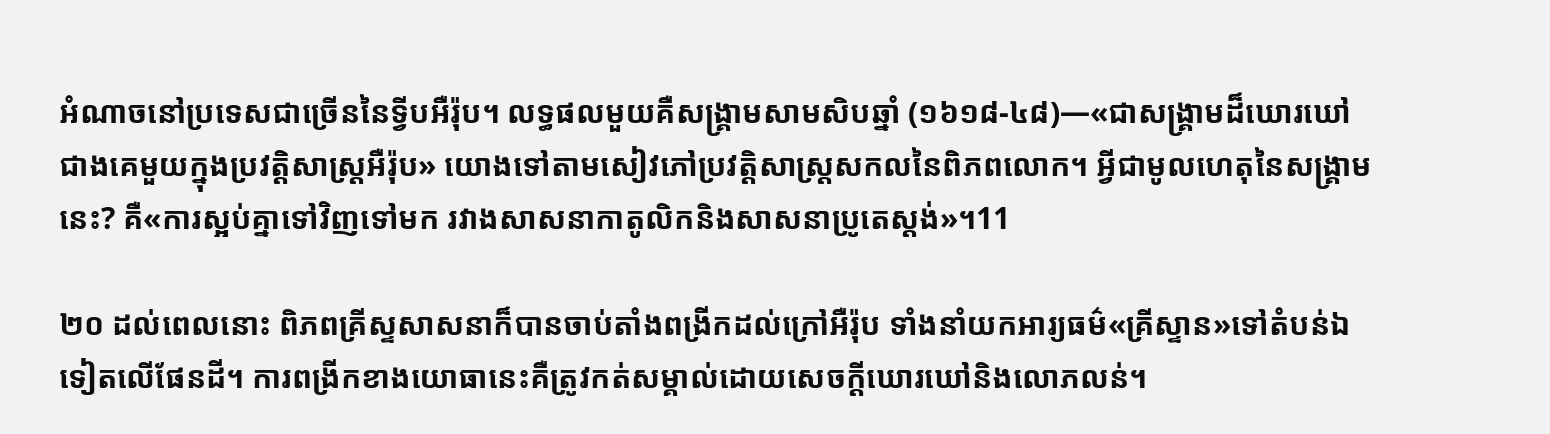អំណាចនៅប្រទេសជាច្រើននៃទ្វីបអឺរ៉ុប។ លទ្ធផលមួយគឺសង្គ្រាមសាមសិបឆ្នាំ (១៦១៨-៤៨)—«ជាសង្គ្រាមដ៏ឃោរឃៅជាងគេមួយក្នុងប្រវត្ដិសាស្ត្រអឺរ៉ុប» យោងទៅតាមសៀវភៅប្រវត្ដិសាស្ត្រសកលនៃពិភពលោក។ អ្វីជាមូលហេតុនៃសង្គ្រាមនេះ? គឺ«ការស្អប់គ្នាទៅវិញទៅមក រវាងសាសនាកាតូលិកនិងសាសនាប្រូតេស្តង់»។11

២០ ដល់ពេលនោះ ពិភពគ្រីស្ទសាសនាក៏បានចាប់តាំងពង្រីកដល់ក្រៅអឺរ៉ុប ទាំងនាំយកអារ្យធម៌«គ្រីស្ទាន»ទៅតំបន់ឯទៀតលើផែនដី។ ការពង្រីកខាងយោធានេះគឺត្រូវកត់សម្គាល់ដោយសេចក្ដីឃោរឃៅនិងលោភលន់។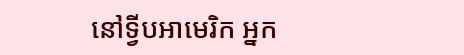នៅទ្វីបអាមេរិក អ្នក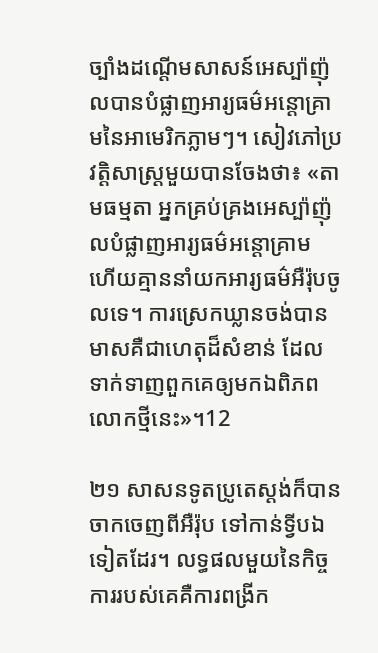ច្បាំងដណ្ដើមសាសន៍អេស្ប៉ាញ៉ុលបានបំផ្លាញអារ្យធម៌អន្ដោគ្រាមនៃអាមេរិកភ្លាមៗ។ សៀវភៅប្រវត្ដិសាស្ត្រមួយបានចែងថា៖ «តាមធម្មតា អ្នកគ្រប់គ្រងអេស្ប៉ាញ៉ុលបំផ្លាញអារ្យធម៌អន្ដោគ្រាម ហើយគ្មាននាំយកអារ្យធម៌អឺរ៉ុបចូលទេ។ ការស្រេកឃ្លានចង់បានមាសគឺជាហេតុដ៏សំខាន់ ដែលទាក់ទាញពួកគេឲ្យមកឯពិភពលោកថ្មីនេះ»។12

២១ សាសនទូតប្រូតេស្តង់ក៏បានចាកចេញពីអឺរ៉ុប ទៅកាន់ទ្វីបឯទៀតដែរ។ លទ្ធផលមួយនៃកិច្ចការរបស់គេគឺការពង្រីក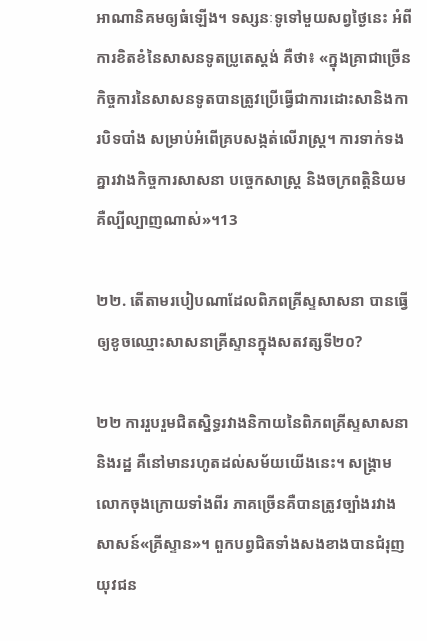អាណានិគមឲ្យធំឡើង។ ទស្សនៈទូទៅមួយសព្វថ្ងៃនេះ អំពីការខិតខំនៃសាសនទូតប្រូតេស្តង់ គឺថា៖ «ក្នុងគ្រាជាច្រើន កិច្ចការនៃសាសនទូតបានត្រូវប្រើធ្វើជាការដោះសានិងការបិទបាំង សម្រាប់អំពើគ្របសង្កត់លើរាស្ត្រ។ ការទាក់ទងគ្នារវាងកិច្ចការសាសនា បច្ចេកសាស្ត្រ និងចក្រពត្ដិនិយម គឺល្បីល្បាញណាស់»។13

២២. តើតាមរបៀបណាដែលពិភពគ្រីស្ទសាសនា បានធ្វើឲ្យខូចឈ្មោះសាសនាគ្រីស្ទានក្នុងសតវត្សទី២០?

២២ ការរួបរួមជិតស្និទ្ធរវាងនិកាយនៃពិភពគ្រីស្ទសាសនានិងរដ្ឋ គឺនៅមានរហូតដល់សម័យយើងនេះ។ សង្គ្រាមលោកចុងក្រោយទាំងពីរ ភាគច្រើនគឺបានត្រូវច្បាំងរវាងសាសន៍«គ្រីស្ទាន»។ ពួកបព្វជិតទាំងសងខាងបានជំរុញយុវជន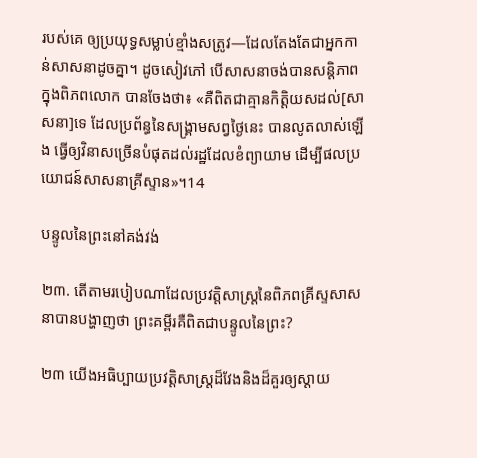របស់គេ ឲ្យប្រយុទ្ធសម្លាប់ខ្មាំងសត្រូវ—ដែលតែងតែជាអ្នកកាន់សាសនាដូចគ្នា។ ដូចសៀវភៅ បើសាសនាចង់បានសន្ដិភាពក្នុងពិភពលោក បានចែងថា៖ «គឺពិតជាគ្មានកិត្ដិយសដល់[សាសនា]ទេ ដែលប្រព័ន្ធនៃសង្គ្រាមសព្វថ្ងៃនេះ បានលូតលាស់ឡើង ធ្វើឲ្យវិនាសច្រើនបំផុតដល់រដ្ឋដែលខំព្យាយាម ដើម្បីផលប្រយោជន៍សាសនាគ្រីស្ទាន»។14

បន្ទូលនៃព្រះនៅគង់វង់

២៣. តើតាមរបៀបណាដែលប្រវត្ដិសាស្ត្រនៃពិភពគ្រីស្ទសាសនាបានបង្ហាញថា ព្រះគម្ពីរគឺពិតជាបន្ទូលនៃព្រះ?

២៣ យើងអធិប្បាយប្រវត្ដិសាស្ត្រដ៏វែងនិងដ៏គួរឲ្យស្ដាយ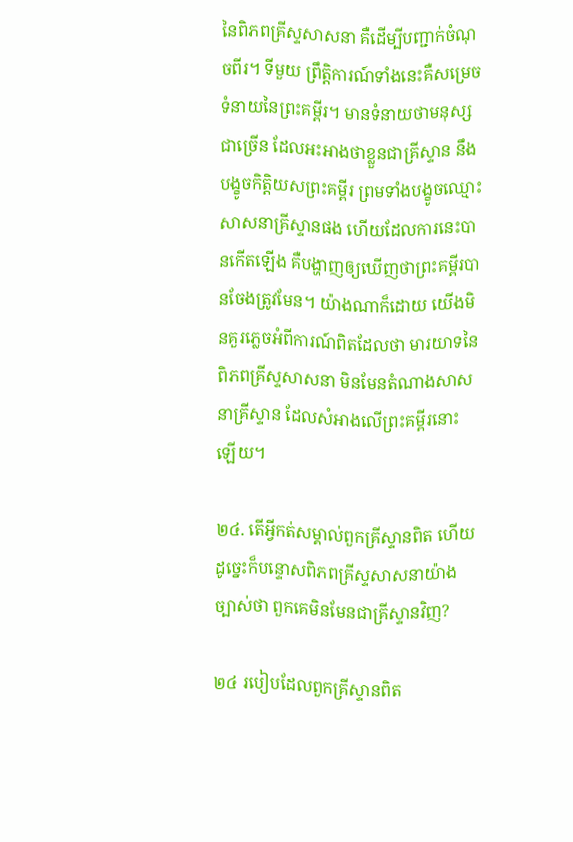នៃពិភពគ្រីស្ទសាសនា គឺដើម្បីបញ្ជាក់ចំណុចពីរ។ ទីមួយ ព្រឹត្ដិការណ៍ទាំងនេះគឺសម្រេចទំនាយនៃព្រះគម្ពីរ។ មានទំនាយថាមនុស្សជាច្រើន ដែលអះអាងថាខ្លួនជាគ្រីស្ទាន នឹងបង្ខូចកិត្ដិយសព្រះគម្ពីរ ព្រមទាំងបង្ខូចឈ្មោះសាសនាគ្រីស្ទានផង ហើយដែលការនេះបានកើតឡើង គឺបង្ហាញឲ្យឃើញថាព្រះគម្ពីរបានចែងត្រូវមែន។ យ៉ាងណាក៏ដោយ យើងមិនគួរភ្លេចអំពីការណ៍ពិតដែលថា មារយាទនៃពិភពគ្រីស្ទសាសនា មិនមែនតំណាងសាសនាគ្រីស្ទាន ដែលសំអាងលើព្រះគម្ពីរនោះឡើយ។

២៤. តើអ្វីកត់សម្គាល់ពួកគ្រីស្ទានពិត ហើយដូច្នេះក៏បន្ទោសពិភពគ្រីស្ទសាសនាយ៉ាងច្បាស់ថា ពួកគេមិនមែនជាគ្រីស្ទានវិញ?

២៤ របៀបដែលពួកគ្រីស្ទានពិត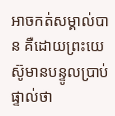អាចកត់សម្គាល់បាន គឺដោយព្រះយេស៊ូមានបន្ទូលប្រាប់ផ្ទាល់ថា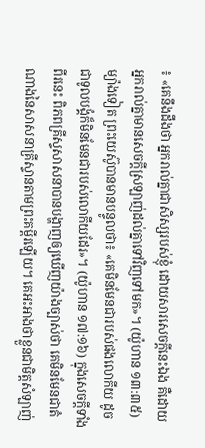៖ «គេនឹងដឹងថា អ្នករាល់គ្នាជាសិស្សរបស់ខ្ញុំ ដោយសារសេចក្ដីនេះឯង គឺដោយអ្នករាល់គ្នាមានសេចក្ដីស្រឡាញ់ដល់គ្នាទៅវិញទៅមក»។ (យ៉ូហាន ១៣:៣៥) ម្យ៉ាងទៀត ព្រះយេស៊ូបានមានបន្ទូលថា៖ «គេមិនមែនជារបស់ផងលោកីយ ដូចជាទូលបង្គំក៏មិនមែនជារបស់លោកីយដែរ»។ (យ៉ូហាន ១៧:១៦) ក្នុងសេចក្ដីទាំងពីរនេះ ពិភពគ្រីស្ទសាសនាបានបង្ហាញឲ្យឃើញយ៉ាងច្បាស់ថា គេមិនមែនជាតំណាងនៃសាសនាគ្រីស្ទានតាមព្រះគម្ពីរឡើយ។ គេអះអាងថាខ្លួនជាមិត្តសំឡាញ់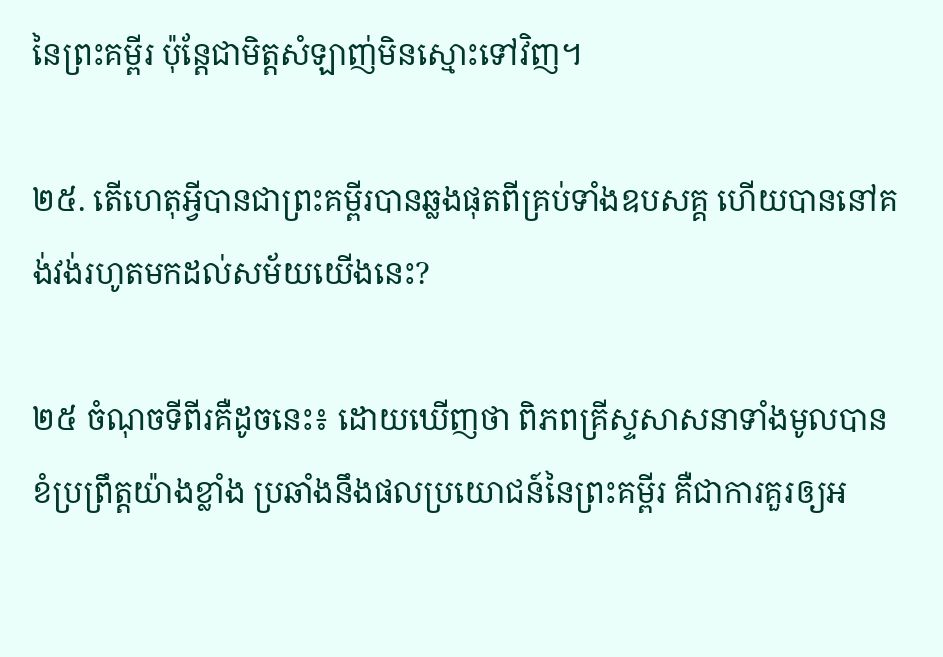នៃព្រះគម្ពីរ ប៉ុន្តែជាមិត្តសំឡាញ់មិនស្មោះទៅវិញ។

២៥. តើហេតុអ្វីបានជាព្រះគម្ពីរបានឆ្លងផុតពីគ្រប់ទាំងឧបសគ្គ ហើយបាននៅគង់វង់រហូតមកដល់សម័យយើងនេះ?

២៥ ចំណុចទីពីរគឺដូចនេះ៖ ដោយឃើញថា ពិភពគ្រីស្ទសាសនាទាំងមូលបានខំប្រព្រឹត្តយ៉ាងខ្លាំង ប្រឆាំងនឹងផលប្រយោជន៍នៃព្រះគម្ពីរ គឺជាការគួរឲ្យអ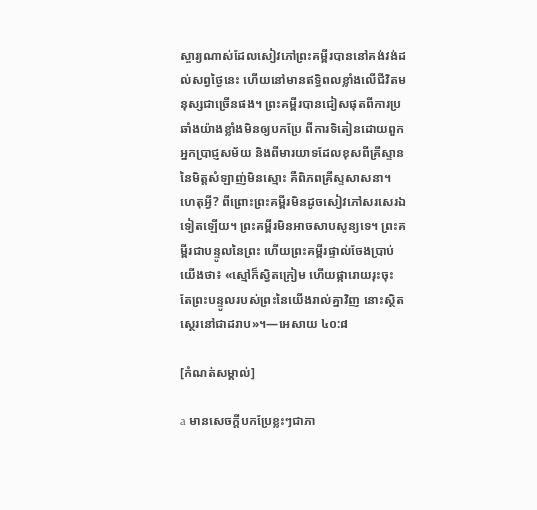ស្ចារ្យណាស់ដែលសៀវភៅព្រះគម្ពីរបាននៅគង់វង់ដល់សព្វថ្ងៃនេះ ហើយនៅមានឥទ្ធិពលខ្លាំងលើជីវិតមនុស្សជាច្រើនផង។ ព្រះគម្ពីរបានជៀសផុតពីការប្រឆាំងយ៉ាងខ្លាំងមិនឲ្យបកប្រែ ពីការទិតៀនដោយពួកអ្នកប្រាជ្ញសម័យ និងពីមារយាទដែលខុសពីគ្រីស្ទាន នៃមិត្តសំឡាញ់មិនស្មោះ គឺពិភពគ្រីស្ទសាសនា។ ហេតុអ្វី? ពីព្រោះព្រះគម្ពីរមិនដូចសៀវភៅសរសេរឯទៀតឡើយ។ ព្រះគម្ពីរមិនអាចសាបសូន្យទេ។ ព្រះគម្ពីរជាបន្ទូលនៃព្រះ ហើយព្រះគម្ពីរផ្ទាល់ចែងប្រាប់យើងថា៖ «ស្មៅក៏ស្វិតក្រៀម ហើយផ្ការោយរុះចុះ តែព្រះបន្ទូលរបស់ព្រះនៃយើងរាល់គ្នាវិញ នោះស្ថិតស្ថេរនៅជាដរាប»។—អេសាយ ៤០:៨

[កំណត់សម្គាល់]

a មានសេចក្ដីបកប្រែខ្លះៗជាភា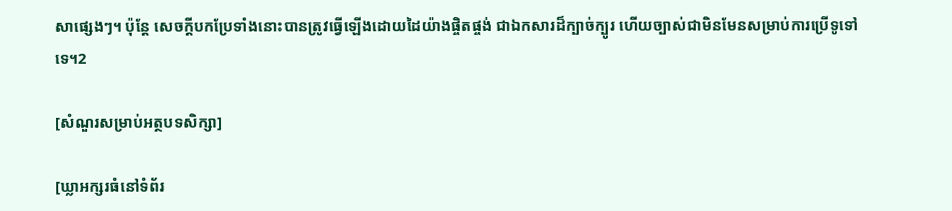សាផ្សេងៗ។ ប៉ុន្តែ សេចក្ដីបកប្រែទាំងនោះបានត្រូវធ្វើឡើងដោយដៃយ៉ាងផ្ចិតផ្ចង់ ជាឯកសារដ៏ក្បាច់ក្បូរ ហើយច្បាស់ជាមិនមែនសម្រាប់ការប្រើទូទៅទេ។2

[សំណួរសម្រាប់អត្ថបទសិក្សា]

[ឃ្លាអក្សរធំនៅទំព័រ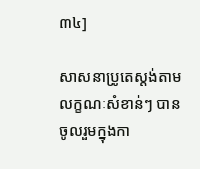៣៤]

សាសនាប្រូតេស្តង់តាមលក្ខណៈសំខាន់ៗ បានចូលរួមក្នុងកា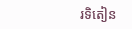រទិតៀន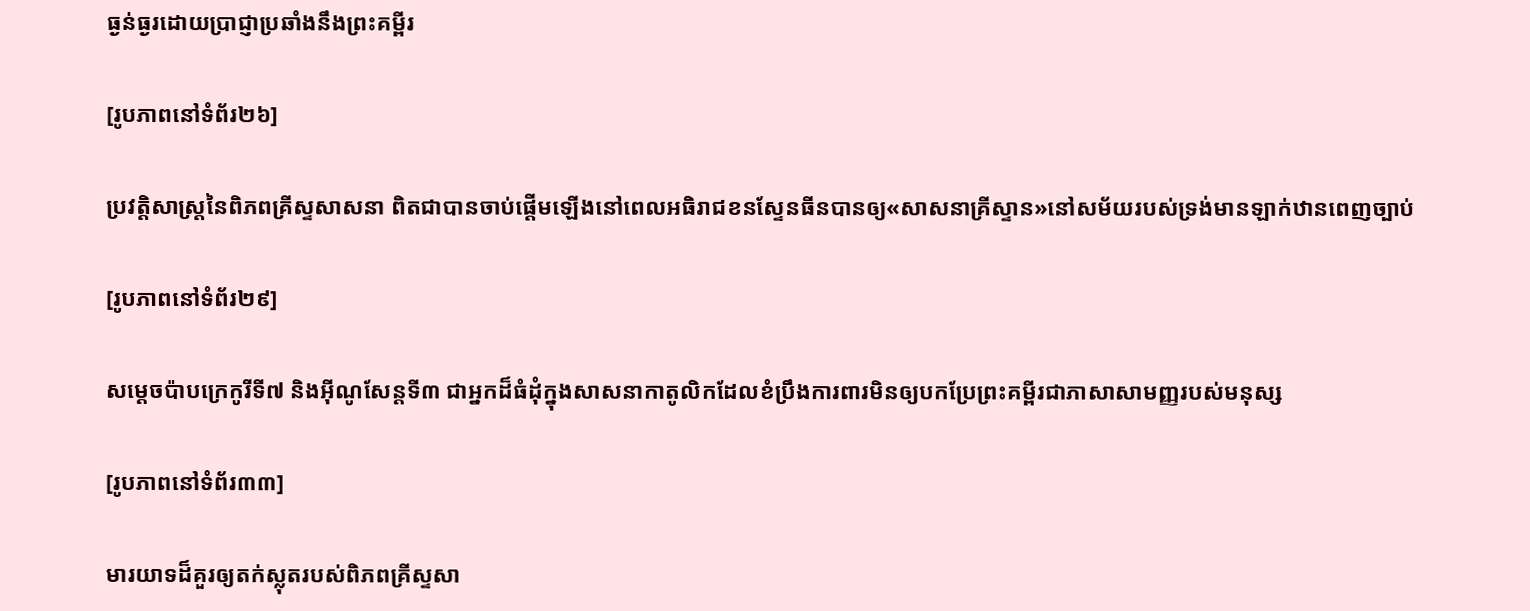ធ្ងន់ធ្ងរដោយប្រាជ្ញាប្រឆាំងនឹងព្រះគម្ពីរ

[រូបភាពនៅទំព័រ២៦]

ប្រវត្ដិសាស្ត្រនៃពិភពគ្រីស្ទសាសនា ពិតជាបានចាប់ផ្ដើមឡើងនៅពេលអធិរាជខនស្ទែនធីនបានឲ្យ«សាសនាគ្រីស្ទាន»នៅសម័យរបស់ទ្រង់មានឡាក់ឋានពេញច្បាប់

[រូបភាពនៅទំព័រ២៩]

សម្ដេចប៉ាបក្រេកូរីទី៧ និងអ៊ីណូសែន្តទី៣ ជាអ្នកដ៏ធំដុំក្នុងសាសនាកាតូលិកដែលខំប្រឹងការពារមិនឲ្យបកប្រែព្រះគម្ពីរជាភាសាសាមញ្ញរបស់មនុស្ស

[រូបភាពនៅទំព័រ៣៣]

មារយាទដ៏គួរឲ្យតក់ស្លុតរបស់ពិភពគ្រីស្ទសា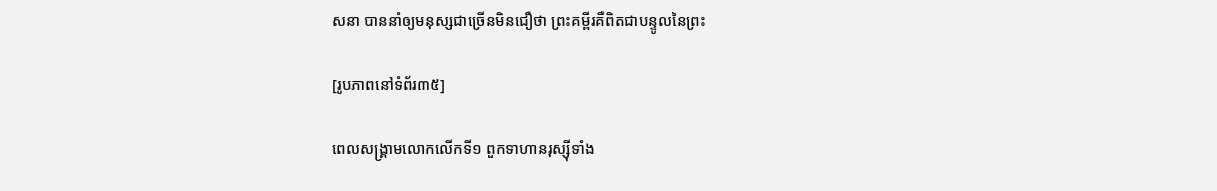សនា បាននាំឲ្យមនុស្សជាច្រើនមិនជឿថា ព្រះគម្ពីរគឺពិតជាបន្ទូលនៃព្រះ

[រូបភាពនៅទំព័រ៣៥]

ពេលសង្គ្រាមលោកលើកទី១ ពួកទាហានរុស្ស៊ីទាំង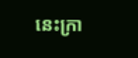នេះក្រា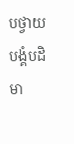បថ្វាយបង្គំបដិមា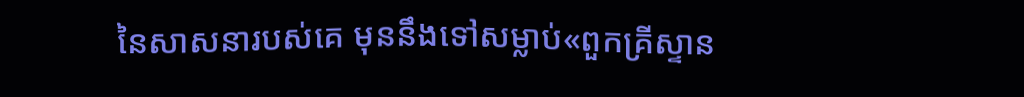នៃសាសនារបស់គេ មុននឹងទៅសម្លាប់«ពួកគ្រីស្ទាន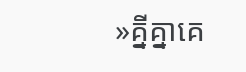»គ្នីគ្នាគេ